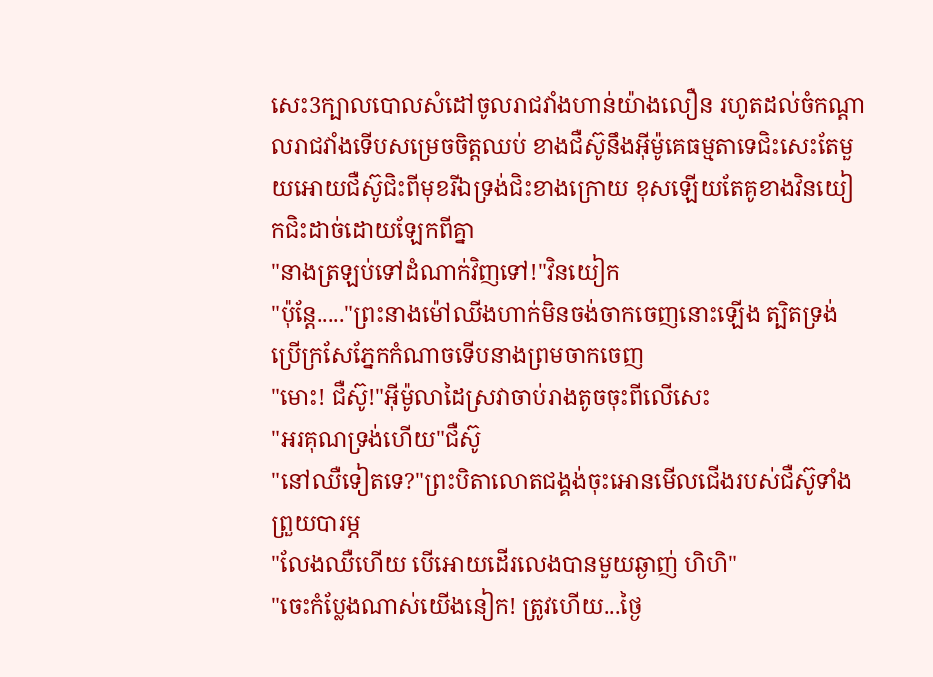សេះ3ក្បាលបោលសំដៅចូលរាជវាំងហាន់យ៉ាងលឿន រហូតដល់ចំកណ្ដាលរាជវាំងទើបសម្រេចចិត្តឈប់ ខាងជឺស៊ូនឹងអុីម៉ូគេធម្មតាទេជិះសេះតែមួយអោយជឺស៊ូជិះពីមុខរីឯទ្រង់ជិះខាងក្រោយ ខុសឡើយតែគូខាងវិនយៀកជិះដាច់ដោយឡែកពីគ្នា
"នាងត្រឡប់ទៅដំណាក់វិញទៅ!"វិនយៀក
"ប៉ុន្តែ....."ព្រះនាងម៉ៅឈីងហាក់មិនចង់ចាកចេញនោះឡើង ត្បិតទ្រង់ប្រើក្រសែភ្នែកកំណាចទើបនាងព្រមចាកចេញ
"មោះ! ជឺស៊ូ!"អុីម៉ូលាដៃស្រវាចាប់រាងតូចចុះពីលើសេះ
"អរគុណទ្រង់ហើយ"ជឺស៊ូ
"នៅឈឺទៀតទេ?"ព្រះបិតាលោតជង្គង់ចុះអោនមើលជើងរបស់ជឺស៊ូទាំងព្រួយបារម្ភ
"លែងឈឺហើយ បើអោយដើរលេងបានមួយឆ្ងាញ់ ហិហិ"
"ចេះកំប្លែងណាស់យើងនៀក! ត្រូវហើយ...ថ្ងៃ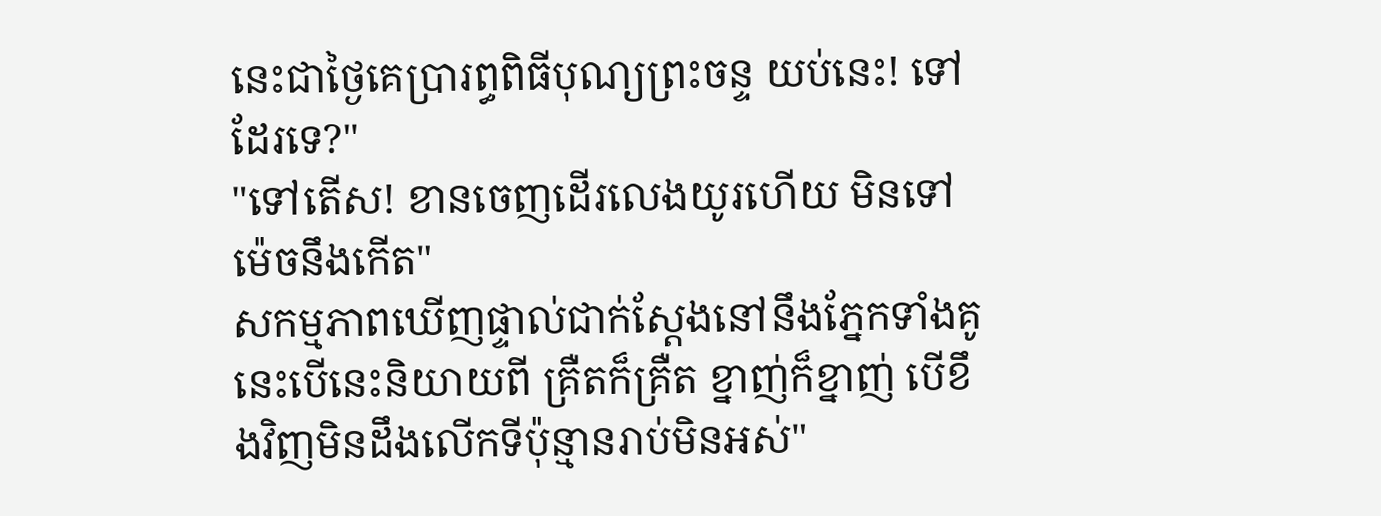នេះជាថ្ងៃគេប្រារព្ធពិធីបុណ្យព្រះចន្ទ យប់នេះ! ទៅដែរទេ?"
"ទៅតើស! ខានចេញដើរលេងយូរហើយ មិនទៅម៉េចនឹងកើត"
សកម្មភាពឃើញផ្ទាល់ជាក់ស្តែងនៅនឹងភ្នែកទាំងគូនេះបើនេះនិយាយពី គ្រឺតក៏គ្រឺត ខ្នាញ់ក៏ខ្នាញ់ បើខឹងវិញមិនដឹងលើកទីប៉ុន្មានរាប់មិនអស់"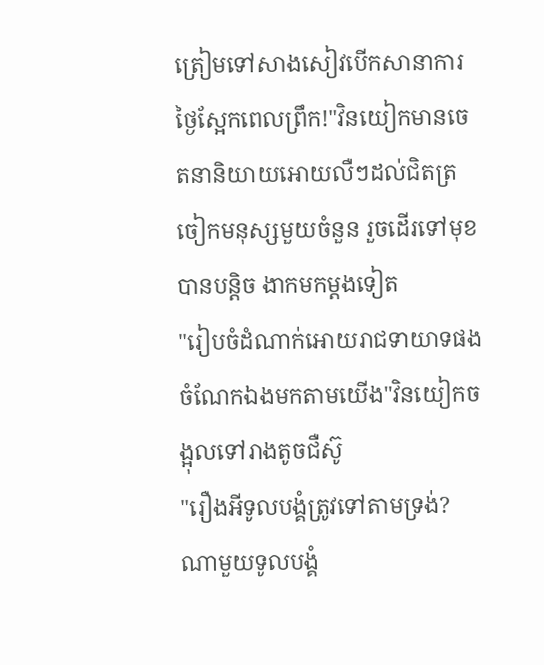ត្រៀមទៅសាងសៀវបើកសានាការថ្ងៃស្អែកពេលព្រឹក!"វិនយៀកមានចេតនានិយាយអោយលឺៗដល់ជិតត្រចៀកមនុស្សមួយចំនួន រួចដើរទៅមុខបានបន្តិច ងាកមកម្ដងទៀត
"រៀបចំដំណាក់អោយរាជទាយាទផង ចំណែកឯងមកតាមយើង"វិនយៀកចង្អុលទៅរាងតូចជឺស៊ូ
"រឿងអីទូលបង្គំត្រូវទៅតាមទ្រង់? ណាមួយទូលបង្គំ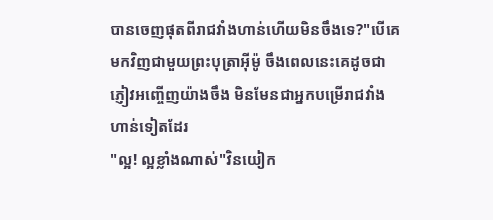បានចេញផុតពីរាជវាំងហាន់ហើយមិនចឹងទេ?"បើគេមកវិញជាមួយព្រះបុត្រាអុីម៉ូ ចឹងពេលនេះគេដូចជាភ្ញៀវអញ្ចើញយ៉ាងចឹង មិនមែនជាអ្នកបម្រើរាជវាំងហាន់ទៀតដែរ
"ល្អ! ល្អខ្លាំងណាស់"វិនយៀក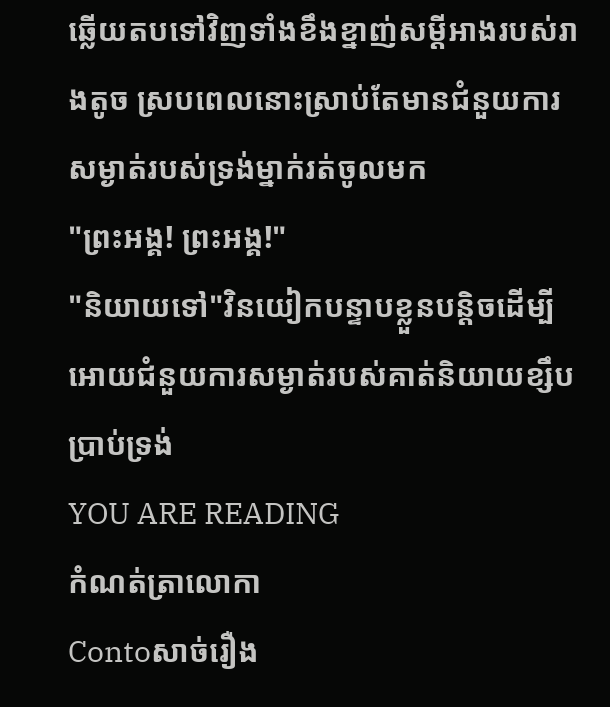ឆ្លើយតបទៅវិញទាំងខឹងខ្នាញ់សម្ដីអាងរបស់រាងតូច ស្របពេលនោះស្រាប់តែមានជំនួយការសម្ងាត់របស់ទ្រង់ម្នាក់រត់ចូលមក
"ព្រះអង្គ! ព្រះអង្គ!"
"និយាយទៅ"វិនយៀកបន្ទាបខ្លួនបន្តិចដើម្បីអោយជំនួយការសម្ងាត់របស់គាត់និយាយខ្សឹបប្រាប់ទ្រង់
YOU ARE READING
កំណត់ត្រាលោកា
Contoសាច់រឿង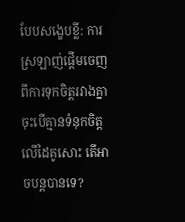បែបសង្ខេបខ្លី: ការស្រឡាញ់ផ្ដើមចេញពីការទុកចិត្តរវាងគ្នា ចុះបើគ្មានទំនុកចិត្តលើដៃគូសោះ តើអាចបន្តបានទេ?